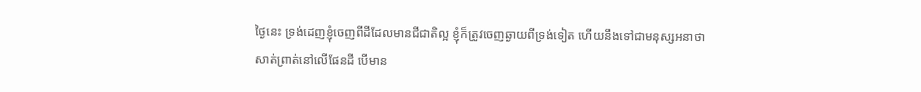ថ្ងៃនេះ ទ្រង់ដេញខ្ញុំចេញពីដីដែលមានជីជាតិល្អ ខ្ញុំក៏ត្រូវចេញឆ្ងាយពីទ្រង់ទៀត ហើយនឹងទៅជាមនុស្សអនាថាសាត់ព្រាត់នៅលើផែនដី បើមាន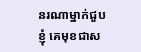នរណាម្នាក់ជួបខ្ញុំ គេមុខជាស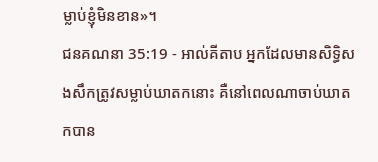ម្លាប់ខ្ញុំមិនខាន»។
ជនគណនា 35:19 - អាល់គីតាប អ្នកដែលមានសិទ្ធិសងសឹកត្រូវសម្លាប់ឃាតកនោះ គឺនៅពេលណាចាប់ឃាតកបាន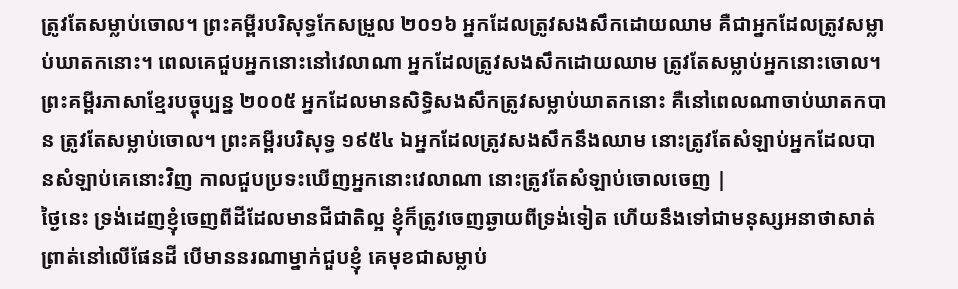ត្រូវតែសម្លាប់ចោល។ ព្រះគម្ពីរបរិសុទ្ធកែសម្រួល ២០១៦ អ្នកដែលត្រូវសងសឹកដោយឈាម គឺជាអ្នកដែលត្រូវសម្លាប់ឃាតកនោះ។ ពេលគេជួបអ្នកនោះនៅវេលាណា អ្នកដែលត្រូវសងសឹកដោយឈាម ត្រូវតែសម្លាប់អ្នកនោះចោល។ ព្រះគម្ពីរភាសាខ្មែរបច្ចុប្បន្ន ២០០៥ អ្នកដែលមានសិទ្ធិសងសឹកត្រូវសម្លាប់ឃាតកនោះ គឺនៅពេលណាចាប់ឃាតកបាន ត្រូវតែសម្លាប់ចោល។ ព្រះគម្ពីរបរិសុទ្ធ ១៩៥៤ ឯអ្នកដែលត្រូវសងសឹកនឹងឈាម នោះត្រូវតែសំឡាប់អ្នកដែលបានសំឡាប់គេនោះវិញ កាលជួបប្រទះឃើញអ្នកនោះវេលាណា នោះត្រូវតែសំឡាប់ចោលចេញ |
ថ្ងៃនេះ ទ្រង់ដេញខ្ញុំចេញពីដីដែលមានជីជាតិល្អ ខ្ញុំក៏ត្រូវចេញឆ្ងាយពីទ្រង់ទៀត ហើយនឹងទៅជាមនុស្សអនាថាសាត់ព្រាត់នៅលើផែនដី បើមាននរណាម្នាក់ជួបខ្ញុំ គេមុខជាសម្លាប់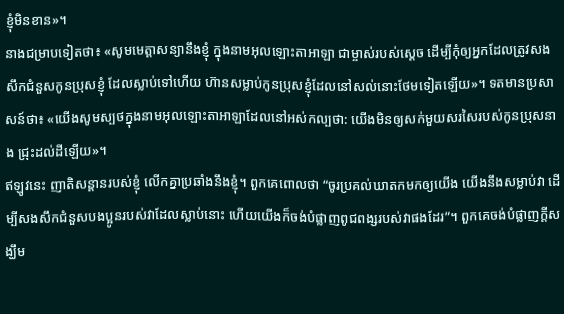ខ្ញុំមិនខាន»។
នាងជម្រាបទៀតថា៖ «សូមមេត្តាសន្យានឹងខ្ញុំ ក្នុងនាមអុលឡោះតាអាឡា ជាម្ចាស់របស់ស្តេច ដើម្បីកុំឲ្យអ្នកដែលត្រូវសងសឹកជំនួសកូនប្រុសខ្ញុំ ដែលស្លាប់ទៅហើយ ហ៊ានសម្លាប់កូនប្រុសខ្ញុំដែលនៅសល់នោះថែមទៀតឡើយ»។ ទតមានប្រសាសន៍ថា៖ «យើងសូមស្បថក្នុងនាមអុលឡោះតាអាឡាដែលនៅអស់កល្បថា: យើងមិនឲ្យសក់មួយសរសៃរបស់កូនប្រុសនាង ជ្រុះដល់ដីឡើយ»។
ឥឡូវនេះ ញាតិសន្តានរបស់ខ្ញុំ លើកគ្នាប្រឆាំងនឹងខ្ញុំ។ ពួកគេពោលថា “ចូរប្រគល់ឃាតកមកឲ្យយើង យើងនឹងសម្លាប់វា ដើម្បីសងសឹកជំនួសបងប្អូនរបស់វាដែលស្លាប់នោះ ហើយយើងក៏ចង់បំផ្លាញពូជពង្សរបស់វាផងដែរ”។ ពួកគេចង់បំផ្លាញក្តីសង្ឃឹម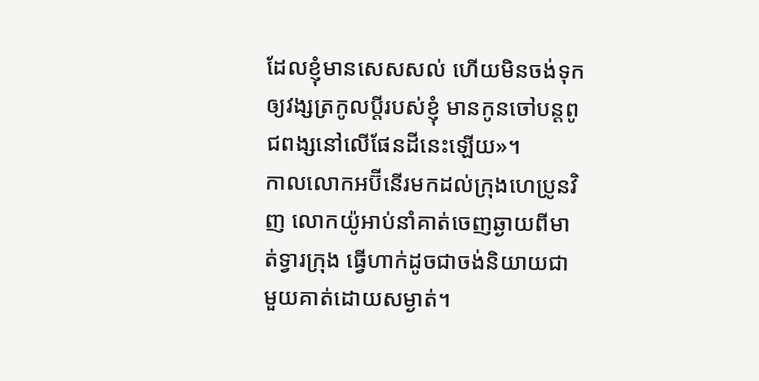ដែលខ្ញុំមានសេសសល់ ហើយមិនចង់ទុកឲ្យវង្សត្រកូលប្ដីរបស់ខ្ញុំ មានកូនចៅបន្តពូជពង្សនៅលើផែនដីនេះឡើយ»។
កាលលោកអប៊ីនើរមកដល់ក្រុងហេប្រូនវិញ លោកយ៉ូអាប់នាំគាត់ចេញឆ្ងាយពីមាត់ទ្វារក្រុង ធ្វើហាក់ដូចជាចង់និយាយជាមួយគាត់ដោយសម្ងាត់។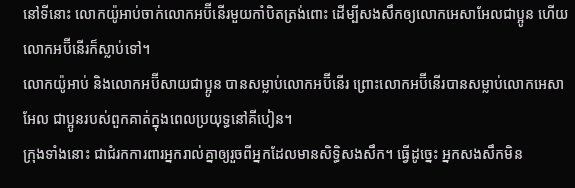នៅទីនោះ លោកយ៉ូអាប់ចាក់លោកអប៊ីនើរមួយកាំបិតត្រង់ពោះ ដើម្បីសងសឹកឲ្យលោកអេសាអែលជាប្អូន ហើយលោកអប៊ីនើរក៏ស្លាប់ទៅ។
លោកយ៉ូអាប់ និងលោកអប៊ីសាយជាប្អូន បានសម្លាប់លោកអប៊ីនើរ ព្រោះលោកអប៊ីនើរបានសម្លាប់លោកអេសាអែល ជាប្អូនរបស់ពួកគាត់ក្នុងពេលប្រយុទ្ធនៅគីបៀន។
ក្រុងទាំងនោះ ជាជំរកការពារអ្នករាល់គ្នាឲ្យរួចពីអ្នកដែលមានសិទ្ធិសងសឹក។ ធ្វើដូច្នេះ អ្នកសងសឹកមិន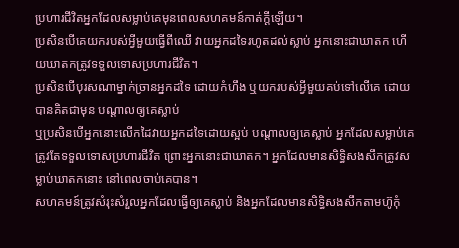ប្រហារជីវិតអ្នកដែលសម្លាប់គេមុនពេលសហគមន៍កាត់ក្តីឡើយ។
ប្រសិនបើគេយករបស់អ្វីមួយធ្វើពីឈើ វាយអ្នកដទៃរហូតដល់ស្លាប់ អ្នកនោះជាឃាតក ហើយឃាតកត្រូវទទួលទោសប្រហារជីវិត។
ប្រសិនបើបុរសណាម្នាក់ច្រានអ្នកដទៃ ដោយកំហឹង ឬយករបស់អ្វីមួយគប់ទៅលើគេ ដោយបានគិតជាមុន បណ្តាលឲ្យគេស្លាប់
ឬប្រសិនបើអ្នកនោះលើកដៃវាយអ្នកដទៃដោយស្អប់ បណ្តាលឲ្យគេស្លាប់ អ្នកដែលសម្លាប់គេត្រូវតែទទួលទោសប្រហារជីវិត ព្រោះអ្នកនោះជាឃាតក។ អ្នកដែលមានសិទ្ធិសងសឹកត្រូវសម្លាប់ឃាតកនោះ នៅពេលចាប់គេបាន។
សហគមន៍ត្រូវសំរុះសំរួលអ្នកដែលធ្វើឲ្យគេស្លាប់ និងអ្នកដែលមានសិទ្ធិសងសឹកតាមហ៊ូកុំ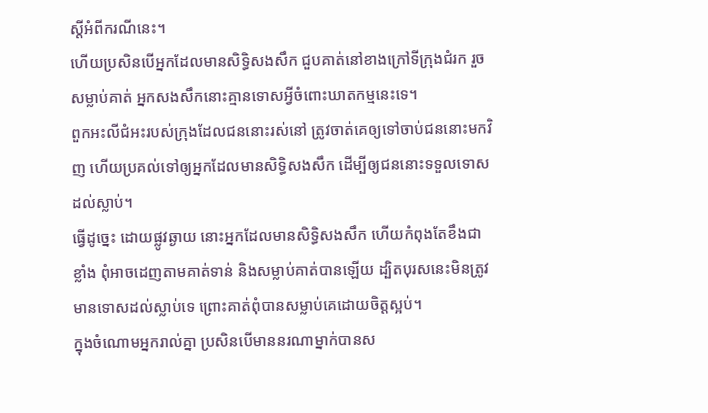ស្តីអំពីករណីនេះ។
ហើយប្រសិនបើអ្នកដែលមានសិទ្ធិសងសឹក ជួបគាត់នៅខាងក្រៅទីក្រុងជំរក រួចសម្លាប់គាត់ អ្នកសងសឹកនោះគ្មានទោសអ្វីចំពោះឃាតកម្មនេះទេ។
ពួកអះលីជំអះរបស់ក្រុងដែលជននោះរស់នៅ ត្រូវចាត់គេឲ្យទៅចាប់ជននោះមកវិញ ហើយប្រគល់ទៅឲ្យអ្នកដែលមានសិទ្ធិសងសឹក ដើម្បីឲ្យជននោះទទួលទោសដល់ស្លាប់។
ធ្វើដូច្នេះ ដោយផ្លូវឆ្ងាយ នោះអ្នកដែលមានសិទ្ធិសងសឹក ហើយកំពុងតែខឹងជាខ្លាំង ពុំអាចដេញតាមគាត់ទាន់ និងសម្លាប់គាត់បានឡើយ ដ្បិតបុរសនេះមិនត្រូវមានទោសដល់ស្លាប់ទេ ព្រោះគាត់ពុំបានសម្លាប់គេដោយចិត្តស្អប់។
ក្នុងចំណោមអ្នករាល់គ្នា ប្រសិនបើមាននរណាម្នាក់បានស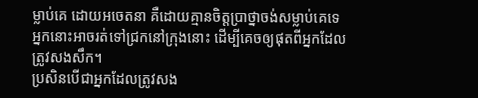ម្លាប់គេ ដោយអចេតនា គឺដោយគ្មានចិត្តប្រាថ្នាចង់សម្លាប់គេទេ អ្នកនោះអាចរត់ទៅជ្រកនៅក្រុងនោះ ដើម្បីគេចឲ្យផុតពីអ្នកដែលត្រូវសងសឹក។
ប្រសិនបើជាអ្នកដែលត្រូវសង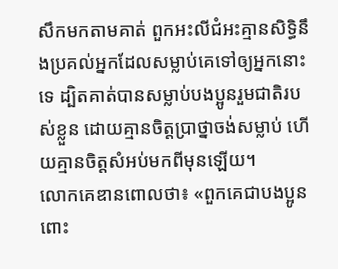សឹកមកតាមគាត់ ពួកអះលីជំអះគ្មានសិទ្ធិនឹងប្រគល់អ្នកដែលសម្លាប់គេទៅឲ្យអ្នកនោះទេ ដ្បិតគាត់បានសម្លាប់បងប្អូនរួមជាតិរបស់ខ្លួន ដោយគ្មានចិត្តប្រាថ្នាចង់សម្លាប់ ហើយគ្មានចិត្តសំអប់មកពីមុនឡើយ។
លោកគេឌានពោលថា៖ «ពួកគេជាបងប្អូនពោះ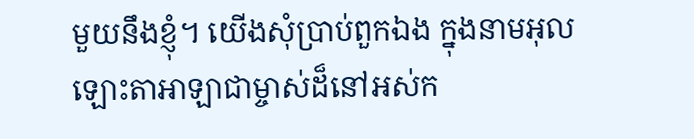មួយនឹងខ្ញុំ។ យើងសុំប្រាប់ពួកឯង ក្នុងនាមអុលឡោះតាអាឡាជាម្ចាស់ដ៏នៅអស់ក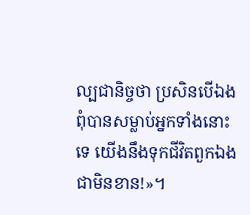ល្បជានិច្ចថា ប្រសិនបើឯងពុំបានសម្លាប់អ្នកទាំងនោះទេ យើងនឹងទុកជីវិតពួកឯងជាមិនខាន!»។